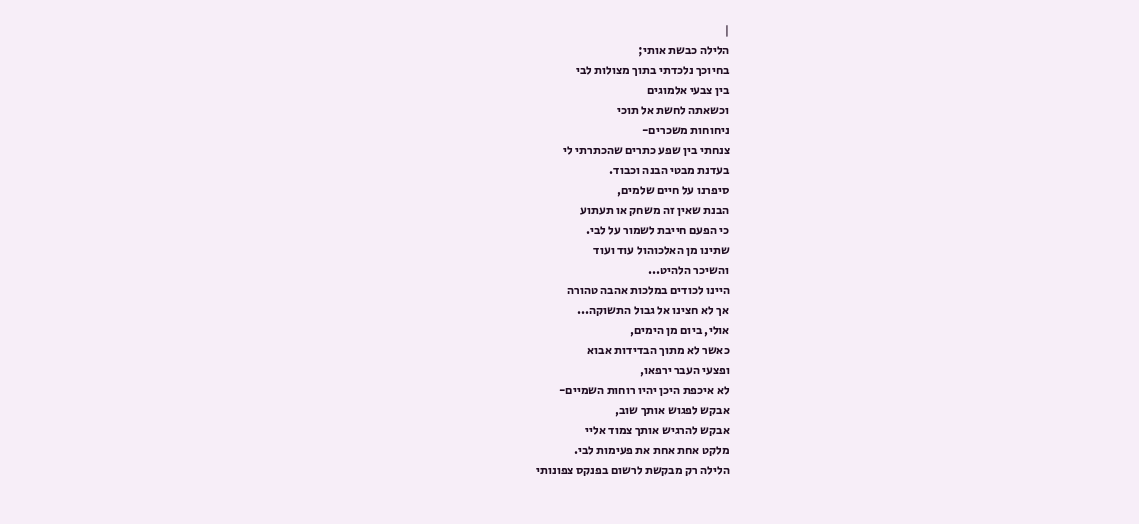|
הלילה כבשת אותי;
בחיוכך נלכדתי בתוך מצולות לבי
בין צבעי אלמוגים
וכשאתה לחשת אל תוכי
ניחוחות משכרים-
צנחתי בין שפע כתרים שהכתרתי לי
בעדנת מבטי הבנה וכבוד.
סיפרנו על חיים שלמים,
הבנת שאין זה משחק או תעתוע
כי הפעם חייבת לשמור על לבי.
שתינו מן האלכוהול עוד ועוד
והשיכר הלהיט...
היינו לכודים במלכות אהבה טהורה
אך לא חצינו אל גבול התשוקה...
אולי, ביום מן הימים,
כאשר לא מתוך הבדידות אבוא
ופצעי העבר ירפאו,
לא איכפת היכן יהיו רוחות השמיים-
אבקש לפגוש אותך שוב,
אבקש להרגיש אותך צמוד אליי
מלקט אחת אחת את פעימות לבי.
הלילה רק מבקשת לרשום בפנקס צפונותי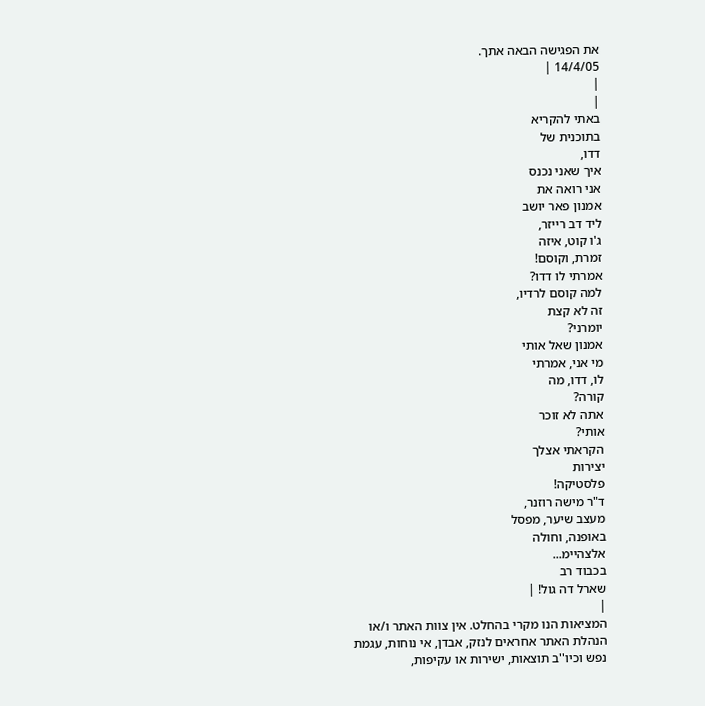את הפגישה הבאה אתך.
14/4/05 |
|
|
באתי להקריא
בתוכנית של
דדו,
איך שאני נכנס
אני רואה את
אמנון פאר יושב
ליד דב רייזר,
ג'ו קוט, איזה
זמרת, וקוסם!
אמרתי לו דדו?
למה קוסם לרדיו,
זה לא קצת
יומרני?
אמנון שאל אותי
מי אני, אמרתי
לו, דדו, מה
קורה?
אתה לא זוכר
אותי?
הקראתי אצלך
יצירות
פלסטיקה!
ד"ר מישה רוזנר,
מעצב שיער, מפסל
באופנה, וחולה
אלצהיימ...
בכבוד רב
שארל דה גול! |
|
המציאות הנו מקרי בהחלט. אין צוות האתר ו/או
הנהלת האתר אחראים לנזק, אבדן, אי נוחות, עגמת
נפש וכיו''ב תוצאות, ישירות או עקיפות,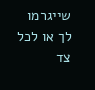שייגרמו
לך או לכל צד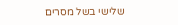שלישי בשל מסרים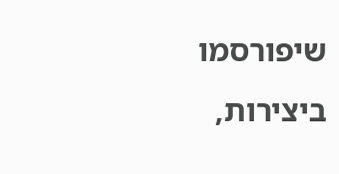שיפורסמו
ביצירות,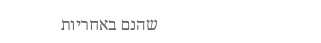שהנם באחריות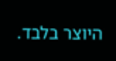היוצר בלבד.